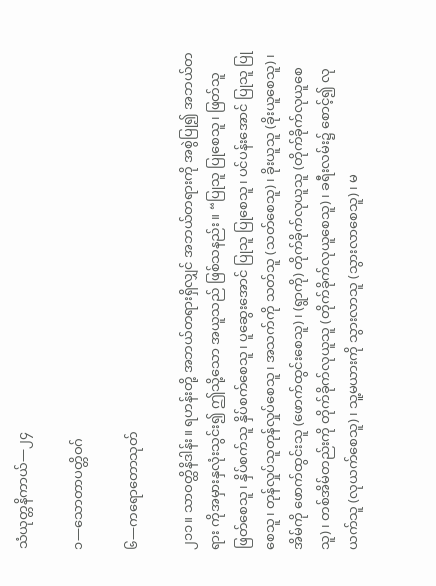သံယုတ္တနိကာယ်—၂၄

၁—သောတာပတ္တိဝဂ်

၆—ကရောတောသုတ်

၂၁၁။ သာဝတ္ထိနိဒါန်း။ ရဟန်းတို့ အဘယ်တရားရှိလျှင် အဘယ်တရားကို အစွဲပြု၍ အဘယ်တရား ကိုအမှားနှလုံးသွင်း၍ ဤသို့သော အယူသည် ဖြစ်သနည်း။ “ပြုသူ ပြုစေသူ၊ ဖြတ်သူ ဖြတ်စေသူ၊ နှိပ်စက်သူ နှိပ်စက်စေသူ၊ ပူဆွေးအောင် ပြုသူ ပြုစေသူ၊ ပင်ပန်းအောင် ပြုသူ ပြုစေသူ၊ တုန်လှုပ်သူတုန်လှုပ်စေသူ၊ အသက်ကို သတ်သူ (သတ်စေသူ)၊ ခိုးယူသူ (ခိုးယူစေသူ)၊ အိမ်ကို ဖောက်ထွင်းသူ (ဖောက်ထွင်းစေသူ)၊ (ရွာကို) တိုက်ခိုက်လုယူသူ (တိုက်ခိုက်လုယူစေသူ)၊ တစ်အိမ်တည်းကို တိုက်ခိုက်လုယူသူ (တိုက်ခိုက်လုယူစေသူ)၊ ခရီးလမ်း၌ စောင့်၍ လုယက်သူ (လုယက်စေသူ)၊ သူ့မယားကို သွားလာသူ (သွားလာစေသူ)၊ မ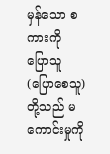မှန်သော စကားကို ပြောသူ (ပြောစေသူ) တို့သည် မကောင်းမှုကို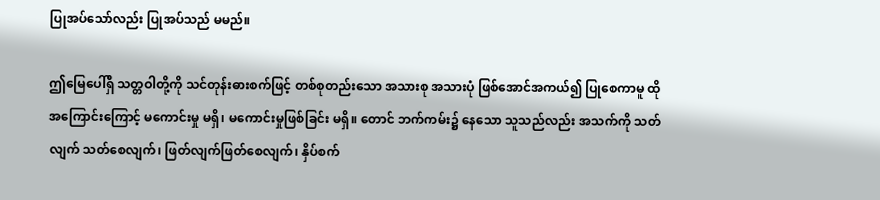ပြုအပ်သော်လည်း ပြုအပ်သည် မမည်။

ဤမြေပေါ်ရှိ သတ္တဝါတို့ကို သင်တုန်းဓားစက်ဖြင့် တစ်စုတည်းသော အသားစု အသားပုံ ဖြစ်အောင်အကယ်၍ ပြုစေကာမူ ထိုအကြောင်းကြောင့် မကောင်းမှု မရှိ၊ မကောင်းမှုဖြစ်ခြင်း မရှိ။ တောင် ဘက်ကမ်း၌ နေသော သူသည်လည်း အသက်ကို သတ်လျက် သတ်စေလျက်၊ ဖြတ်လျက်ဖြတ်စေလျက်၊ နှိပ်စက်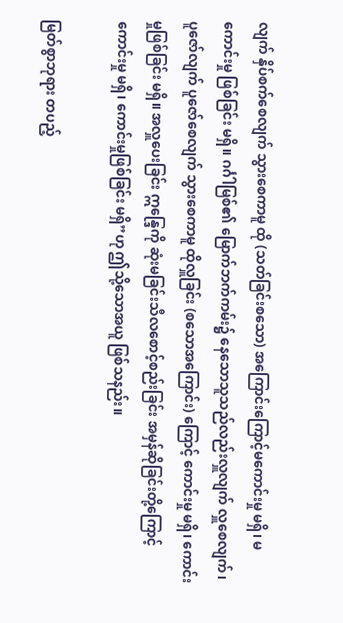လျက် နှိပ်စက်စေလျက် သွားစေကာမူ ထို (သတ်ခြင်းစသော) အကြောင်းကြောင့်မကောင်းမှု မရှိ၊ မကောင်းမှု ဖြစ်ခြင်း မရှိ။ ဂင်္ဂါမြစ်၏ မြောက်ဘက်ကမ်း၌ နေသောသူသည်လည်းလှူလျက် လှူစေလျက်၊ ပူဇော်လျက် ပူဇော်စေလျက် သွားစေကာမူ ထိုလှူခြင်း (စသောအကြောင်း) ကြောင့် ကောင်းမှု မရှိ၊ ကောင်းမှုဖြစ်ခြင်း မရှိ။ အလှူပေးခြင်း ဣန္ဒြေကို ဆုံးမခြင်းသီလစောင့်စည်းခြင်း အမှန်ဆိုခြင်းတို့ကြောင့် ကောင်းမှု မရှိ၊ ကောင်းမှုဖြစ်ခြင်း မရှိ”ဟု ဤသို့သောအယူ ဖြစ်သနည်း။

မြတ်စွာဘုရား တပည့်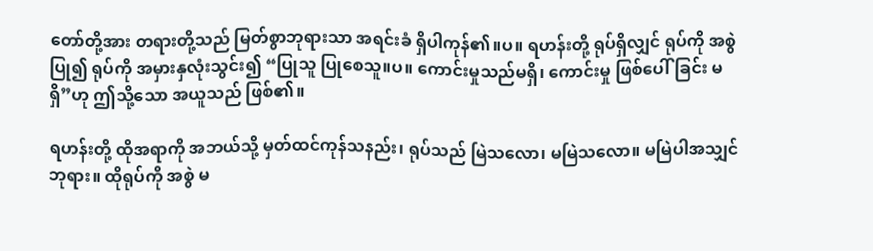တော်တို့အား တရားတို့သည် မြတ်စွာဘုရားသာ အရင်းခံ ရှိပါကုန်၏။ပ။ ရဟန်းတို့ ရုပ်ရှိလျှင် ရုပ်ကို အစွဲပြု၍ ရုပ်ကို အမှားနှလုံးသွင်း၍ “ပြုသူ ပြုစေသူ။ပ။ ကောင်းမှုသည်မရှိ၊ ကောင်းမှု ဖြစ်ပေါ်ခြင်း မရှိ”ဟု ဤသို့သော အယူသည် ဖြစ်၏။

ရဟန်းတို့ ထိုအရာကို အဘယ်သို့ မှတ်ထင်ကုန်သနည်း၊ ရုပ်သည် မြဲသလော၊ မမြဲသလော။ မမြဲပါအသျှင်ဘုရား။ ထိုရုပ်ကို အစွဲ မ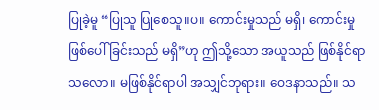ပြုခဲ့မူ “ပြုသူ ပြုစေသူ။ပ။ ကောင်းမှုသည် မရှိ၊ ကောင်းမှု ဖြစ်ပေါ်ခြင်းသည် မရှိ”ဟု ဤသို့သော အယူသည် ဖြစ်နိုင်ရာသလော။ မဖြစ်နိုင်ရာပါ အသျှင်ဘုရား။ ဝေဒနာသည်။ သ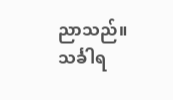ညာသည်။ သင်္ခါရ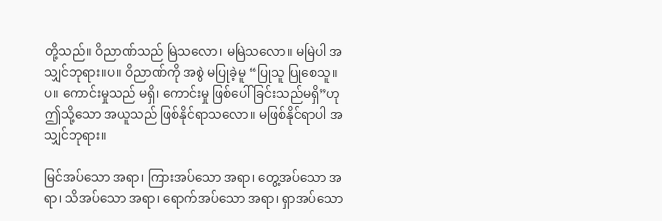တို့သည်။ ဝိညာဏ်သည် မြဲသလော၊ မမြဲသလော။ မမြဲပါ အသျှင်ဘုရား။ပ။ ဝိညာဏ်ကို အစွဲ မပြုခဲ့မူ “ပြုသူ ပြုစေသူ။ပ။ ကောင်းမှုသည် မရှိ၊ ကောင်းမှု ဖြစ်ပေါ်ခြင်းသည်မရှိ”ဟု ဤသို့သော အယူသည် ဖြစ်နိုင်ရာသလော။ မဖြစ်နိုင်ရာပါ အသျှင်ဘုရား။

မြင်အပ်သော အရာ၊ ကြားအပ်သော အရာ၊ တွေ့အပ်သော အရာ၊ သိအပ်သော အရာ၊ ရောက်အပ်သော အရာ၊ ရှာအပ်သော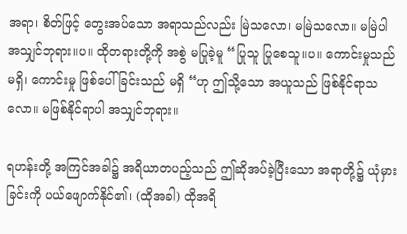အရာ၊ စိတ်ဖြင့် တွေးအပ်သော အရာသည်လည်း မြဲသလော၊ မမြဲသလော။ မမြဲပါ အသျှင်ဘုရား။ပ။ ထိုတရားတို့ကို အစွဲ မပြုခဲ့မူ “ပြုသူ ပြုစေသူ။ပ။ ကောင်းမှုသည် မရှိ၊ ကောင်းမှု ဖြစ်ပေါ်ခြင်းသည် မရှိ “ဟု ဤသို့သော အယူသည် ဖြစ်နိုင်ရာသလော။ မဖြစ်နိုင်ရာပါ အသျှင်ဘုရား။

ရဟန်းတို့ အကြင်အခါ၌ အရိယာတပည့်သည် ဤဆိုအပ်ခဲ့ပြီးသော အရာတို့၌ ယုံမှားခြင်းကို ပယ်ဖျောက်နိုင်၏၊ (ထိုအခါ) ထိုအရိ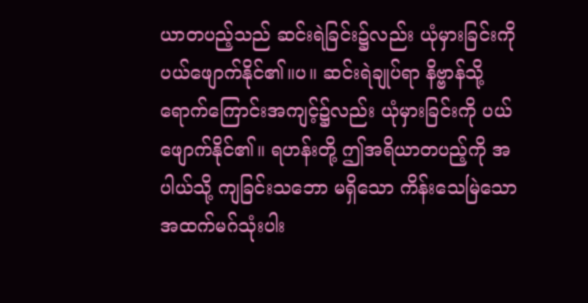ယာတပည့်သည် ဆင်းရဲခြင်း၌လည်း ယုံမှားခြင်းကို ပယ်ဖျောက်နိုင်၏။ပ။ ဆင်းရဲချုပ်ရာ နိဗ္ဗာန်သို့ ရောက်ကြောင်းအကျင့်၌လည်း ယုံမှားခြင်းကို ပယ်ဖျောက်နိုင်၏။ ရဟန်းတို့ ဤအရိယာတပည့်ကို အပါယ်သို့ ကျခြင်းသဘော မရှိသော ကိန်းသေမြဲသော အထက်မဂ်သုံးပါး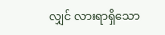လျှင် လားရာရှိသော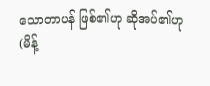သောတာပန် ဖြစ်၏ဟု ဆိုအပ်၏ဟု (မိန့်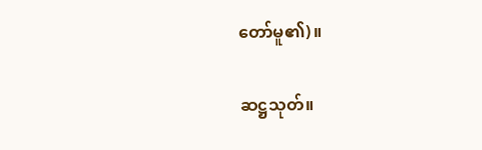တော်မူ၏)။

ဆဋ္ဌသုတ်။